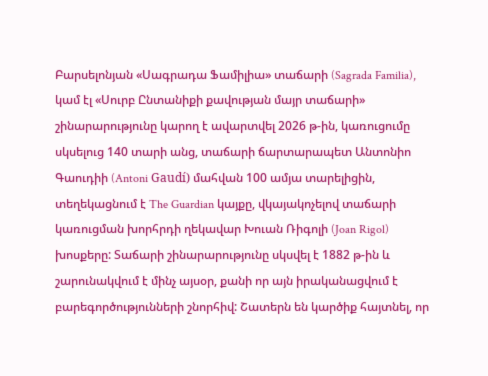Բարսելոնյան «Սագրադա Ֆամիլիա» տաճարի (Sagrada Familia), կամ էլ «Սուրբ Ընտանիքի քավության մայր տաճարի» շինարարությունը կարող է ավարտվել 2026 թ-ին, կառուցումը սկսելուց 140 տարի անց, տաճարի ճարտարապետ Անտոնիո Գաուդիի (Antoni Gaudí) մահվան 100 ամյա տարելիցին, տեղեկացնում է The Guardian կայքը, վկայակոչելով տաճարի կառուցման խորհրդի ղեկավար Խուան Ռիգոլի (Joan Rigol) խոսքերը: Տաճարի շինարարությունը սկսվել է 1882 թ-ին և շարունակվում է մինչ այսօր, քանի որ այն իրականացվում է բարեգործությունների շնորհիվ: Շատերն են կարծիք հայտնել, որ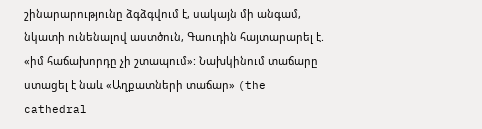շինարարությունը ձգձգվում է, սակայն մի անգամ, նկատի ունենալով աստծուն, Գաուդին հայտարարել է. «իմ հաճախորդը չի շտապում»: Նախկինում տաճարը ստացել է նաև «Աղքատների տաճար» (the cathedral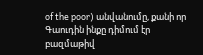of the poor) անվանումը, քանի որ Գաուդին ինքը դիմում էր բազմաթիվ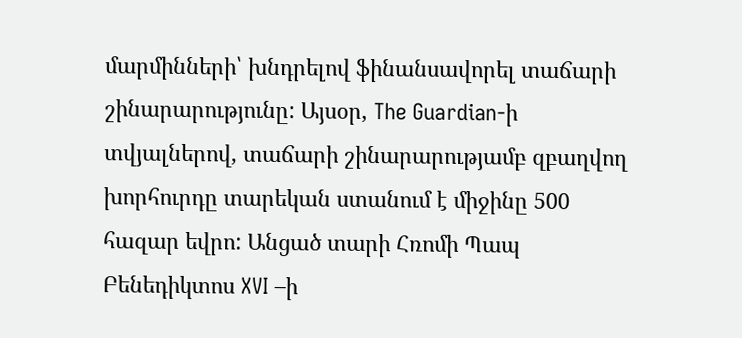մարմինների՝ խնդրելով ֆինանսավորել տաճարի շինարարությունը: Այսօր, The Guardian-ի տվյալներով, տաճարի շինարարությամբ զբաղվող խորհուրդը տարեկան ստանում է միջինը 500 հազար եվրո: Անցած տարի Հռոմի Պապ Բենեդիկտոս XVI –ի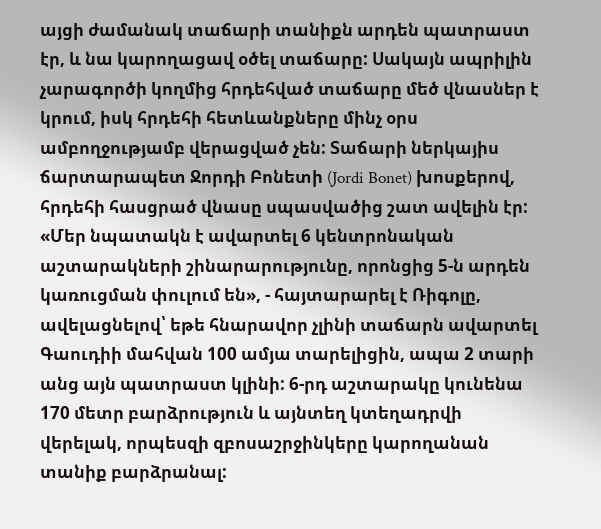այցի ժամանակ տաճարի տանիքն արդեն պատրաստ էր, և նա կարողացավ օծել տաճարը: Սակայն ապրիլին չարագործի կողմից հրդեհված տաճարը մեծ վնասներ է կրում, իսկ հրդեհի հետևանքները մինչ օրս ամբողջությամբ վերացված չեն: Տաճարի ներկայիս ճարտարապետ Ջորդի Բոնետի (Jordi Bonet) խոսքերով, հրդեհի հասցրած վնասը սպասվածից շատ ավելին էր: «Մեր նպատակն է ավարտել 6 կենտրոնական աշտարակների շինարարությունը, որոնցից 5-ն արդեն կառուցման փուլում են», - հայտարարել է Ռիգոլը, ավելացնելով՝ եթե հնարավոր չլինի տաճարն ավարտել Գաուդիի մահվան 100 ամյա տարելիցին, ապա 2 տարի անց այն պատրաստ կլինի: 6-րդ աշտարակը կունենա 170 մետր բարձրություն և այնտեղ կտեղադրվի վերելակ, որպեսզի զբոսաշրջինկերը կարողանան տանիք բարձրանալ: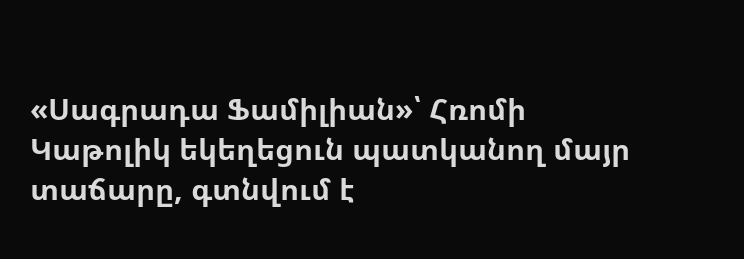«Սագրադա Ֆամիլիան»՝ Հռոմի Կաթոլիկ եկեղեցուն պատկանող մայր տաճարը, գտնվում է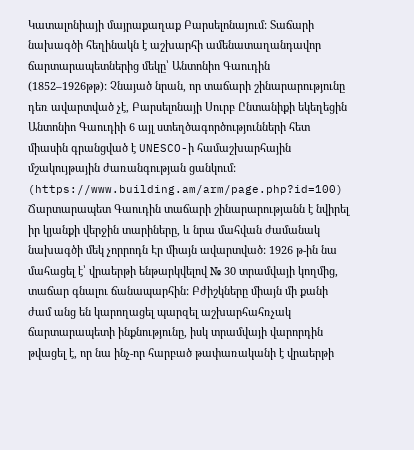Կատալոնիայի մայրաքաղաք Բարսելոնայում: Տաճարի նախագծի հեղինակն է աշխարհի ամենատաղանդավոր ճարտարապետներից մեկը՝ Անտոնիո Գաուդին (1852–1926թթ): Չնայած նրան, որ տաճարի շինարարությունը դեռ ավարտված չէ, Բարսելոնայի Սուրբ Ընտանիքի եկեղեցին Անտոնիո Գաուդիի 6 այլ ստեղծագործությունների հետ միասին գրանցված է UNESCO-ի համաշխարհային մշակույթային ժառանգության ցանկում: (https://www.building.am/arm/page.php?id=100) Ճարտարապետ Գաուդին տաճարի շինարարությանն է նվիրել իր կյանքի վերջին տարիները, և նրա մահվան ժամանակ նախագծի մեկ չորրոդն Էր միայն ավարտված: 1926 թ-ին նա մահացել է՝ վրաերթի ենթարկվելով № 30 տրամվայի կողմից, տաճար գնալու ճանապարհին: Բժիշկները միայն մի քանի ժամ անց են կարողացել պարզել աշխարհահռչակ ճարտարապետի ինքնությունը, իսկ տրամվայի վարորդին թվացել է, որ նա ինչ-որ հարբած թափառականի է վրաերթի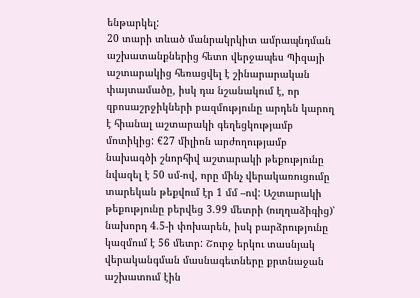ենթարկել:
20 տարի տևած մանրակրկիտ ամրապնդման աշխատանքներից հետո վերջապես Պիզայի աշտարակից հեռացվել է շինարարական փայտամածը, իսկ դա նշանակում է, որ զբոսաշրջիկների բազմությունը արդեն կարող է հիանալ աշտարակի գեղեցկությամբ մոտիկից: €27 միլիոն արժողությամբ նախագծի շնորհիվ աշտարակի թեքությունը նվազել է 50 սմ-ով, որը մինչ վերակառուցումը տարեկան թեքվում էր 1 մմ –ով: Աշտարակի թեքությունը բերվեց 3.99 մետրի (ուղղաձիգից)՝ նախորդ 4.5-ի փոխարեն, իսկ բարձրությունը կազմում է 56 մետր: Շուրջ երկու տասնյակ վերականգման մասնագետները քրտնաջան աշխատում էին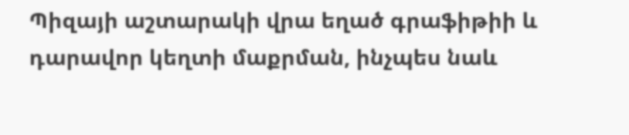Պիզայի աշտարակի վրա եղած գրաֆիթիի և դարավոր կեղտի մաքրման, ինչպես նաև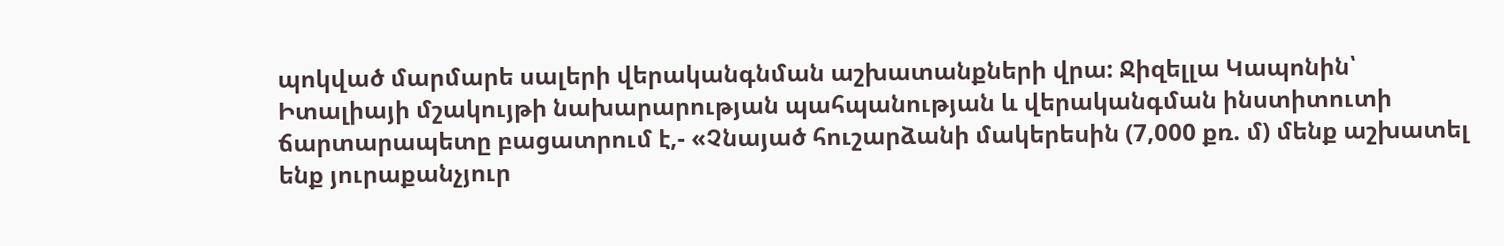պոկված մարմարե սալերի վերականգնման աշխատանքների վրա: Ջիզելլա Կապոնին՝ Իտալիայի մշակույթի նախարարության պահպանության և վերականգման ինստիտուտի ճարտարապետը բացատրում է,- «Չնայած հուշարձանի մակերեսին (7,000 քռ. մ) մենք աշխատել ենք յուրաքանչյուր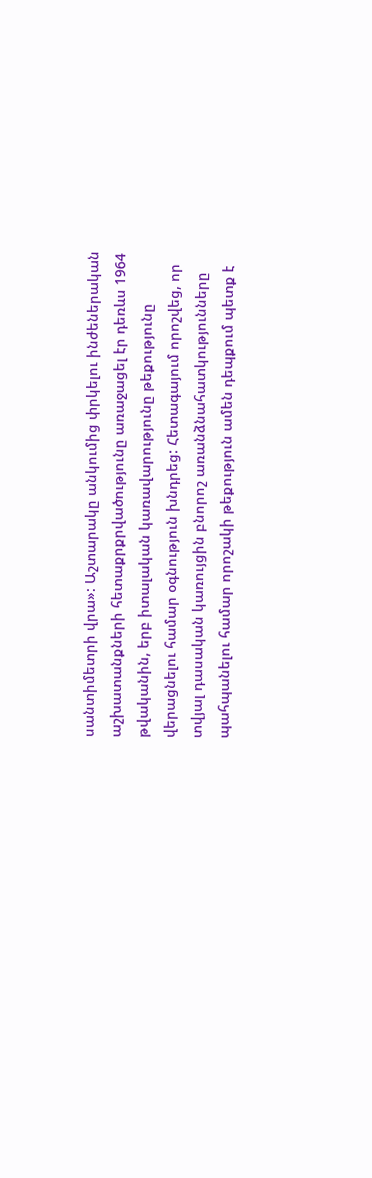սանտիմետրի վրա»: Աշտարակը անկումից փրկելու ինժեներական աշխատանքների հետաքրքրվածությունը առաջացել էր դեռևս 1964 թվականին, երբ իտալական կառավարությունը թեքությունը վերացնելու համար օգնություն խնդրեց: Հետագայում որոշվեց, որ տվյալ դասական կառույցին բնորոշ առանձնահատկությունները պահպանելու համար որոշակի թեքություն ամեն դեպքում պետք է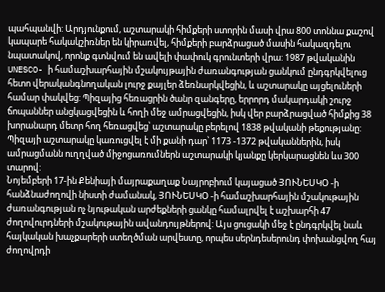պահպանվի: Արդյունքում, աշտարակի հիմքերի ստորին մասի վրա 800 տոննա քաշով կապարե հակակշիռներ են կիրառվել, հիմքերի բարձրացած մասին հակազդելու նպատակով, որոնք գտնվում են ավելի փափուկ գրունտերի վրա: 1987 թվականին UNESCO- ի համաշխարհային մշակույթային ժառանգության ցանկում ընդգրկվելուց հետո վերականգնողական լուրջ քայլեր ձեռնարկվեցին, և աշտարակը այցելուների համար փակվեց: Պիզայից հեռացրին ծանր զանգերը, երրորդ մակարդակի շուրջ ճոպաններ անցկացվեցին և հողի մեջ ամրացվեցին, իսկ վեր բարձրացված հիմքից 38 խորանարդ մետր հող հեռացվեց՝ աշտարակը բերելով 1838 թվականի թեքությանը: Պիզայի աշտարակը կառուցվել է մի քանի դար՝ 1173 -1372 թվականներին, իսկ ամրացմանն ուղղված միջոցառումներն աշտարակի կյանքը կերկարացնեն ևս 300 տարով:
Նոյեմբերի 17-ին Քենիայի մայրաքաղաք Նայրոբիում կայացած ՅՈՒՆԵՍԿՕ -ի հանձնաժողովի նիստի ժամանակ, ՅՈՒՆԵՍԿՕ -ի համաշխարհային մշակութային ժառանգության ոչ նյութական արժեքների ցանկը համալրվել է աշխարհի 47 ժողովուրդների մշակութային ավանդույթներով: Այս ցուցակի մեջ է ընդգրկվել նաև հայկական խաչքարերի ստեղծման արվեստը, որպես սերնդեսերունդ փոխանցվող հայ ժողովրդի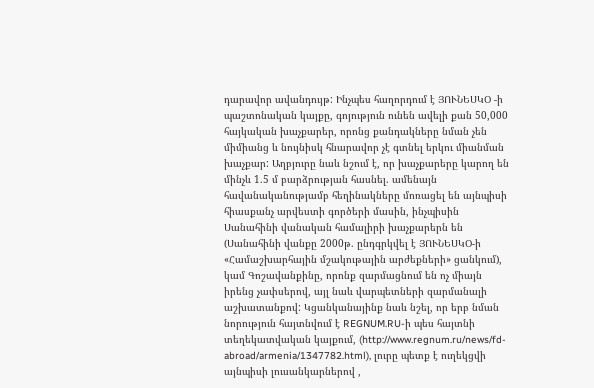դարավոր ավանդույթ: Ինչպես հաղորդում է ՅՈՒՆԵՍԿՕ -ի պաշտոնական կայքը, գոյություն ունեն ավելի քան 50,000 հայկական խաչքարեր, որոնց քանդակները նման չեն միմիանց և նույնիսկ հնարավոր չէ գտնել երկու միանման խաչքար: Աղբյուրը նաև նշում է, որ խաչքարերը կարող են մինչև 1.5 մ բարձրության հասնել. ամենայն հավանականությամբ հեղինակները մոռացել են այնպիսի հիասքանչ արվեստի գործերի մասին, ինչպիսին Սանահինի վանական համալիրի խաչքարերն են (Սանահինի վանքը 2000թ. ընդգրկվել է ՅՈՒՆԵՍԿՕ-ի «Համաշխարհային մշակութային արժեքների» ցանկում), կամ Գոշավանքինը, որոնք զարմացնում են ոչ միայն իրենց չափսերով, այլ նաև վարպետների զարմանալի աշխատանքով: Կցանկանայինք նաև նշել, որ երբ նման նորություն հայտնվում է REGNUM.RU-ի պես հայտնի տեղեկատվական կայքում, (http://www.regnum.ru/news/fd-abroad/armenia/1347782.html), լուրը պետք է ուղեկցվի այնպիսի լուսանկարներով ,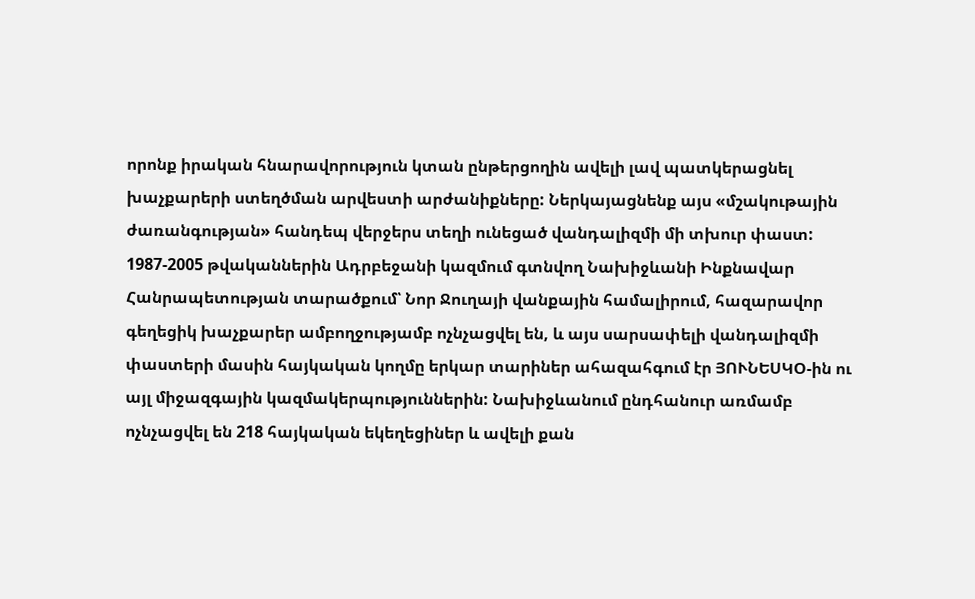որոնք իրական հնարավորություն կտան ընթերցողին ավելի լավ պատկերացնել խաչքարերի ստեղծման արվեստի արժանիքները: Ներկայացնենք այս «մշակութային ժառանգության» հանդեպ վերջերս տեղի ունեցած վանդալիզմի մի տխուր փաստ: 1987-2005 թվականներին Ադրբեջանի կազմում գտնվող Նախիջևանի Ինքնավար Հանրապետության տարածքում՝ Նոր Ջուղայի վանքային համալիրում, հազարավոր գեղեցիկ խաչքարեր ամբողջությամբ ոչնչացվել են, և այս սարսափելի վանդալիզմի փաստերի մասին հայկական կողմը երկար տարիներ ահազահգում էր ՅՈՒՆԵՍԿՕ-ին ու այլ միջազգային կազմակերպություններին: Նախիջևանում ընդհանուր առմամբ ոչնչացվել են 218 հայկական եկեղեցիներ և ավելի քան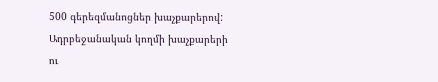500 գերեզմանոցներ խաչքարերով: Ադրբեջանական կողմի խաչքարերի ու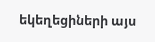եկեղեցիների այս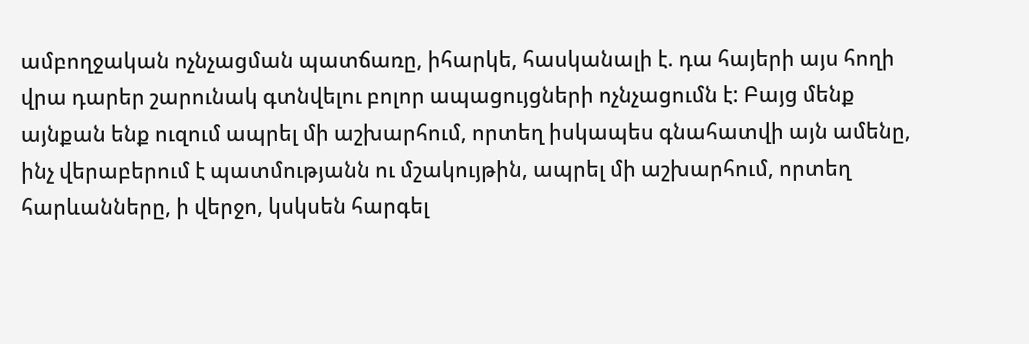ամբողջական ոչնչացման պատճառը, իհարկե, հասկանալի է. դա հայերի այս հողի վրա դարեր շարունակ գտնվելու բոլոր ապացույցների ոչնչացումն է: Բայց մենք այնքան ենք ուզում ապրել մի աշխարհում, որտեղ իսկապես գնահատվի այն ամենը, ինչ վերաբերում է պատմությանն ու մշակույթին, ապրել մի աշխարհում, որտեղ հարևանները, ի վերջո, կսկսեն հարգել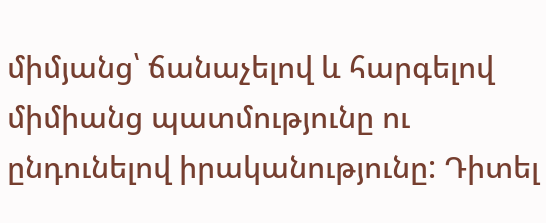միմյանց՝ ճանաչելով և հարգելով միմիանց պատմությունը ու ընդունելով իրականությունը: Դիտել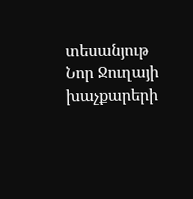տեսանյութ Նոր Ջուղայի խաչքարերի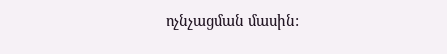ոչնչացման մասին: